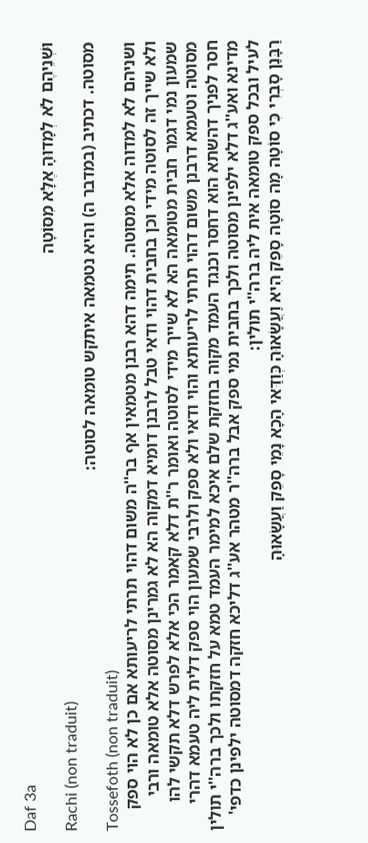Daf 3a
וּשְׁנֵיהֶם לֹא לְמָדוּהָ אֶלָּא מִסּוֹטָה
Rachi (non traduit)
מסוטה. דכתיב (במדבר ה) והיא נטמאה איתקש טומאה לסוטה:
Tossefoth (non traduit)
ושניהם לא למדוה אלא מסוטה. תימה דהא רבנן מטמאין אף בר''ה משום דהוי תרתי לריעותא אם כן לא הוי ספק ולא שייך זה לסוטה מידי וכן בחבית דהוי ודאי טבל לרבנן דומיא דמקוה הא לא גמרינן מסוטה אלא טומאה ורבי שמעון נמי דגמר חבית מטומאה הא לא שייך מידי לסוטה ואומר ר''ת דלא קאמר הכי אלא לפרש דלא תקשי להו מסוטה וטעמא דרבנן משום דהוי תרתי לריעותא והוי ודאי ולא ספק ולרבי שמעון הוי ספק דלית ליה טעמא דהרי חסר לפניך דהשתא הוא דחסר וכנגד העמד מקוה בחזקת שלם איכא למימר העמד טמא על חזקתו ולכך ברה''י תולין מדינא ואע''ג דלא ילפינן מסוטה ולכך בחבית נמי ספק אבל ברה''ר מטהר אע''ג דליכא חזקה דמסוטה ילפינן כדפי' לעיל ובכל ספק טומאה אית ליה ברה''י תולין:
רַבָּנַן סָבְרִי כִּי סוֹטָה מָה סוֹטָה סָפֵק הִיא וַעֲשָׂאוּהָ כְּוַדַּאי הָכָא נָמֵי סָפֵק וַעֲשָׂאוּהָ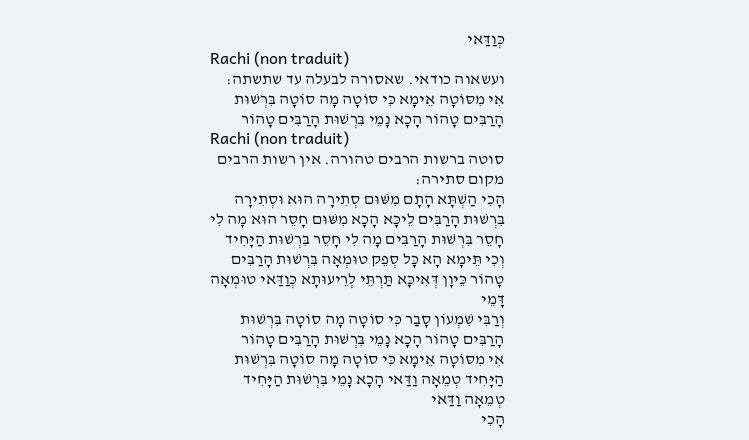כְּוַדַּאי
Rachi (non traduit)
ועשאוה כודאי. שאסורה לבעלה עד שתשתה:
אִי מִסּוֹטָה אֵימָא כִּי סוֹטָה מָה סוֹטָה בִּרְשׁוּת הָרַבִּים טָהוֹר הָכָא נָמֵי בִּרְשׁוּת הָרַבִּים טָהוֹר
Rachi (non traduit)
סוטה ברשות הרבים טהורה. אין רשות הרבים מקום סתירה:
הָכִי הַשְׁתָּא הָתָם מִשּׁוּם סְתִירָה הוּא וּסְתִירָה בִּרְשׁוּת הָרַבִּים לֵיכָּא הָכָא מִשּׁוּם חָסֵר הוּא מָה לִי חָסֵר בִּרְשׁוּת הָרַבִּים מָה לִי חָסֵר בִּרְשׁוּת הַיָּחִיד
וְכִי תֵּימָא הָא כָּל סְפֵק טוּמְאָה בִּרְשׁוּת הָרַבִּים טָהוֹר כֵּיוָן דְּאִיכָּא תַּרְתֵּי לְרֵיעוּתָא כְּוַדַּאי טוּמְאָה דָּמֵי
וְרַבִּי שִׁמְעוֹן סָבַר כִּי סוֹטָה מָה סוֹטָה בִּרְשׁוּת הָרַבִּים טָהוֹר הָכָא נָמֵי בִּרְשׁוּת הָרַבִּים טָהוֹר
אִי מִסּוֹטָה אֵימָא כִּי סוֹטָה מָה סוֹטָה בִּרְשׁוּת הַיָּחִיד טְמֵאָה וַדַּאי הָכָא נָמֵי בִּרְשׁוּת הַיָּחִיד טְמֵאָה וַדַּאי
הָכִי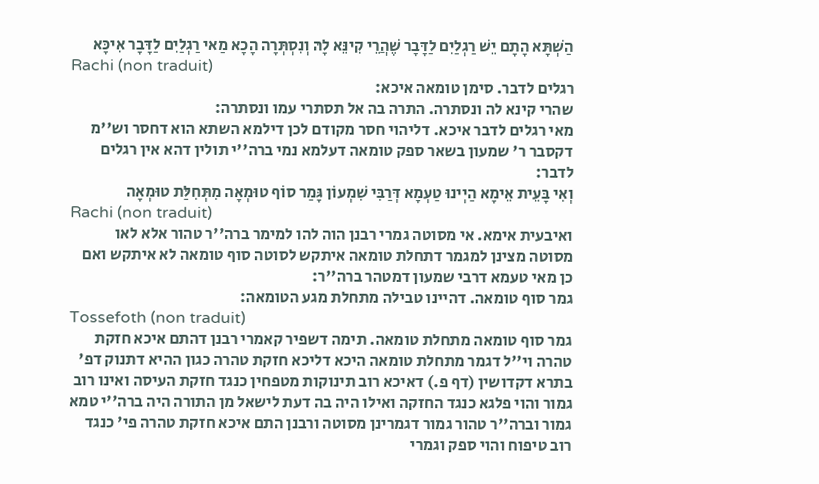הַשְׁתָּא הָתָם יֵשׁ רַגְלַיִם לַדָּבָר שֶׁהֲרֵי קִינֵּא לָהּ וְנִסְתְּרָה הָכָא מַאי רַגְלַיִם לַדָּבָר אִיכָּא
Rachi (non traduit)
רגלים לדבר. סימן טומאה איכא:
שהרי קינא לה ונסתרה. התרה בה אל תסתרי עמו ונסתרה:
מאי רגלים לדבר איכא. דליהוי חסר מקודם לכן דילמא השתא הוא דחסר וש''מ דקסבר ר' שמעון בשאר ספק טומאה דעלמא נמי ברה''י תולין דהא אין רגלים לדבר:
וְאִי בָּעֵית אֵימָא הַיְינוּ טַעְמָא דְּרַבִּי שִׁמְעוֹן גָּמַר סוֹף טוּמְאָה מִתְּחִלַּת טוּמְאָה
Rachi (non traduit)
ואיבעית אימא. אי מסוטה גמרי רבנן הוה להו למימר ברה''ר טהור אלא לאו מסוטה מצינן למגמר דתחלת טומאה איתקש לסוטה סוף טומאה לא איתקש ואם כן מאי טעמא דרבי שמעון דמטהר ברה''ר:
גמר סוף טומאה. דהיינו טבילה מתחלת מגע הטומאה:
Tossefoth (non traduit)
גמר סוף טומאה מתחלת טומאה. תימה דשפיר קאמרי רבנן דהתם איכא חזקת טהרה וי''ל דגמר מתחלת טומאה היכא דליכא חזקת טהרה כגון ההיא דתנוק דפ' בתרא דקדושין (דף פ.) דאיכא רוב תינוקות מטפחין כנגד חזקת העיסה ואינו רוב גמור והוי פלגא כנגד החזקה ואילו היה בה דעת לישאל מן התורה היה ברה''י טמא גמור וברה''ר טהור גמור דגמרינן מסוטה ורבנן התם איכא חזקת טהרה פי' כנגד רוב טיפוח והוי ספק וגמרי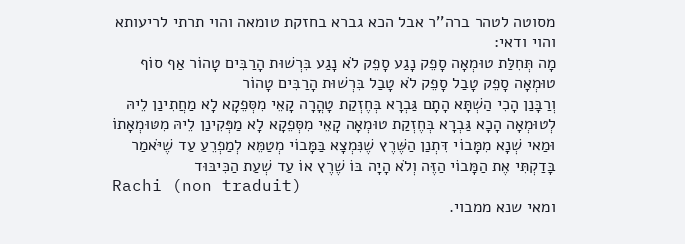מסוטה לטהר ברה''ר אבל הכא גברא בחזקת טומאה והוי תרתי לריעותא והוי ודאי:
מָה תְּחִלַּת טוּמְאָה סָפֵק נָגַע סָפֵק לֹא נָגַע בִּרְשׁוּת הָרַבִּים טָהוֹר אַף סוֹף טוּמְאָה סָפֵק טָבַל סָפֵק לֹא טָבַל בִּרְשׁוּת הָרַבִּים טָהוֹר
וְרַבָּנַן הָכִי הַשְׁתָּא הָתָם גַּבְרָא בְּחֶזְקַת טָהֳרָה קָאֵי מִסְּפֵקָא לָא מַחֲתִינַן לֵיהּ לְטוּמְאָה הָכָא גַּבְרָא בְּחֶזְקַת טוּמְאָה קָאֵי מִסְּפֵקָא לָא מַפְּקִינַן לֵיהּ מִטּוּמְאָתוֹ
וּמַאי שְׁנָא מִמָּבוֹי דִּתְנַן הַשֶּׁרֶץ שֶׁנִּמְצָא בַּמָּבוֹי מְטַמֵּא לְמַפְרֵעַ עַד שֶׁיֹּאמַר בָּדַקְתִּי אֶת הַמָּבוֹי הַזֶּה וְלֹא הָיָה בּוֹ שֶׁרֶץ אוֹ עַד שְׁעַת הַכִּיבּוּד
Rachi (non traduit)
ומאי שנא ממבוי.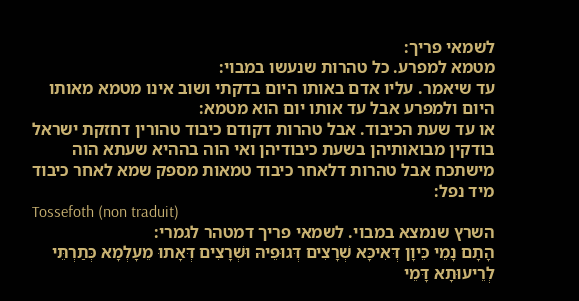לשמאי פריך:
מטמא למפרע. כל טהרות שנעשו במבוי:
עד שיאמר. עליו אדם באותו היום בדקתי ושוב אינו מטמא מאותו היום ולמפרע אבל עד אותו יום הוא מטמא:
או עד שעת הכיבוד. אבל טהרות דקודם כיבוד טהורין דחזקת ישראל בודקין מבואותיהן בשעת כיבודיהן ואי הוה בההיא שעתא הוה מישתכח אבל טהרות דלאחר כיבוד טמאות מספק שמא לאחר כיבוד מיד נפל:
Tossefoth (non traduit)
השרץ שנמצא במבוי. לשמאי פריך דמטהר לגמרי:
הָתָם נָמֵי כֵּיוָן דְּאִיכָּא שְׁרָצִים דְּגוּפֵיהּ וּשְׁרָצִים דְּאָתוּ מֵעָלְמָא כְּתַרְתֵּי לְרֵיעוּתָא דָּמֵי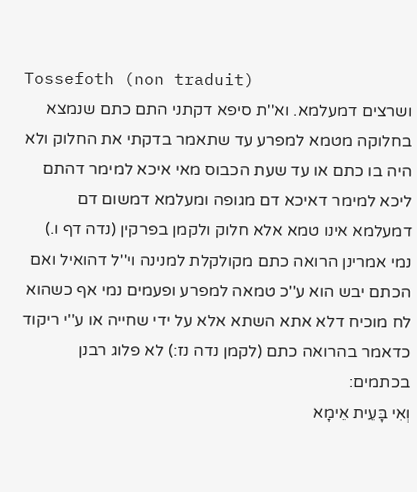Tossefoth (non traduit)
ושרצים דמעלמא. וא''ת סיפא דקתני התם כתם שנמצא בחלוקה מטמא למפרע עד שתאמר בדקתי את החלוק ולא היה בו כתם או עד שעת הכבוס מאי איכא למימר דהתם ליכא למימר דאיכא דם מגופה ומעלמא דמשום דם דמעלמא אינו טמא אלא חלוק ולקמן בפרקין (נדה דף ו.) נמי אמרינן הרואה כתם מקולקלת למנינה וי''ל דהואיל ואם הכתם יבש הוא ע''כ טמאה למפרע ופעמים נמי אף כשהוא לח מוכיח דלא אתא השתא אלא על ידי שחייה או ע''י ריקוד כדאמר בהרואה כתם (לקמן נדה נז:) לא פלוג רבנן בכתמים:
וְאִי בָּעֵית אֵימָא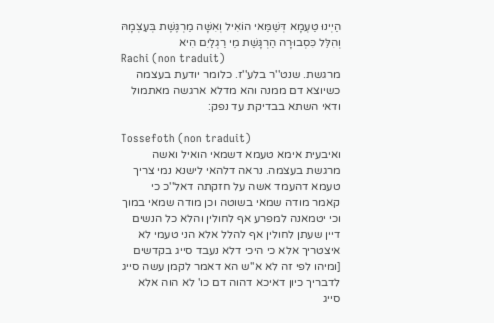הַיְינוּ טַעְמָא דְּשַׁמַּאי הוֹאִיל וְאִשָּׁה מַרְגֶּשֶׁת בְּעַצְמָהּ וְהִלֵּל כִּסְבוּרָה הַרְגָּשַׁת מֵי רַגְלַיִם הִיא
Rachi (non traduit)
מרגשת. שנט''ר בלע''ז. כלומר יודעת בעצמה כשיוצא דם ממנה והא מדלא ארגשה מאתמול ודאי השתא בבדיקת עד נפק:

Tossefoth (non traduit)
ואיבעית אימא טעמא דשמאי הואיל ואשה מרגשת בעצמה. נראה דלהאי לישנא נמי צריך טעמא דהעמד אשה על חזקתה דאל''כ כי קאמר מודה שמאי בשוטה וכן מודה שמאי במוך וכי יטמאנה למפרע אף לחולין והלא כל הנשים דיין שעתן לחולין אף להלל אלא הני טעמי לא איצטריך אלא כי היכי דלא נעבד סייג בקדשים [ומיהו לפי זה לא א''ש הא דאמר לקמן עשה סייג לדבריך כיון דאיכא דהוה דם כו' לא הוה אלא סייג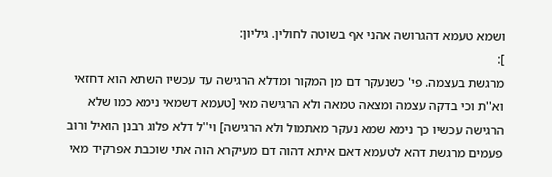ושמא טעמא דהגרושה אהני אף בשוטה לחולין. גיליון:
]:
מרגשת בעצמה. פי' כשנעקר דם מן המקור ומדלא הרגישה עד עכשיו השתא הוא דחזאי וא''ת וכי בדקה עצמה ומצאה טמאה ולא הרגישה מאי [טעמא דשמאי נימא כמו שלא הרגישה עכשיו כך נימא שמא נעקר מאתמול ולא הרגישה] וי''ל דלא פלוג רבנן הואיל ורוב פעמים מרגשת דהא לטעמא דאם איתא דהוה דם מעיקרא הוה אתי שוכבת אפרקיד מאי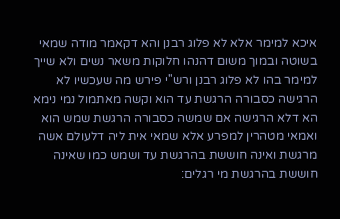איכא למימר אלא לא פלוג רבנן והא דקאמר מודה שמאי בשוטה ובמוך משום דהנהו חלוקות משאר נשים ולא שייך למימר בהו לא פלוג רבנן ורש''י פירש מה שעכשיו לא הרגישה כסבורה הרגשת עד הוא וקשה מאתמול נמי נימא הא דלא הרגישה אם שמשה כסבורה הרגשת שמש הוא ואמאי מטהרין למפרע אלא שמאי אית ליה דלעולם אשה מרגשת ואינה חוששת בהרגשת עד ושמש כמו שאינה חוששת בהרגשת מי רגלים: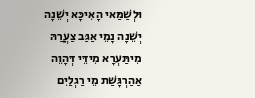וּלְשַׁמַּאי הָאִיכָּא יְשֵׁנָה יְשֵׁנָה נָמֵי אַגַּב צַעֲרַהּ מִיתַּעְרָא מִידֵּי דְּהָוֵה אַהַרְגָּשַׁת מֵי רַגְלַיִם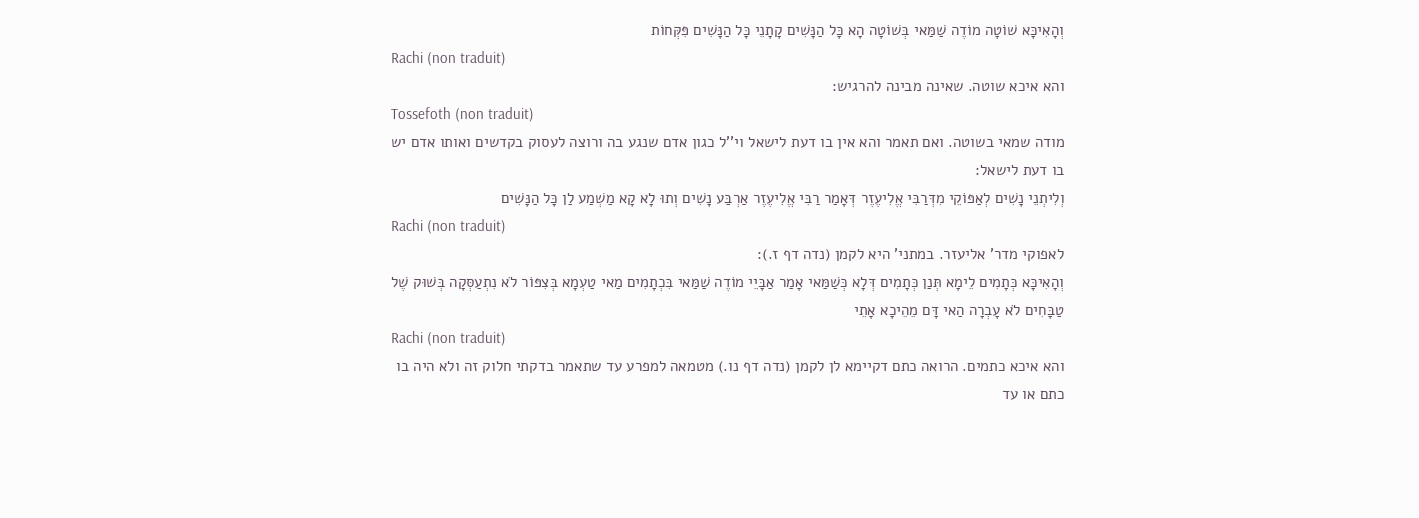וְהָאִיכָּא שׁוֹטָה מוֹדֶה שַׁמַּאי בְּשׁוֹטָה הָא כָּל הַנָּשִׁים קָתָנֵי כָּל הַנָּשִׁים פִּקְּחוֹת
Rachi (non traduit)
והא איכא שוטה. שאינה מבינה להרגיש:
Tossefoth (non traduit)
מודה שמאי בשוטה. ואם תאמר והא אין בו דעת לישאל וי''ל כגון אדם שנגע בה ורוצה לעסוק בקדשים ואותו אדם יש בו דעת לישאל:
וְלִיתְנֵי נָשִׁים לְאַפּוֹקֵי מִדְּרַבִּי אֱלִיעֶזֶר דְּאָמַר רַבִּי אֱלִיעֶזֶר אַרְבַּע נָשִׁים וְתוּ לָא קָא מַשְׁמַע לַן כָּל הַנָּשִׁים
Rachi (non traduit)
לאפוקי מדר' אליעזר. במתני' היא לקמן (נדה דף ז.):
וְהָאִיכָּא כְּתָמִים לֵימָא תְּנַן כְּתָמִים דְּלָא כְּשַׁמַּאי אָמַר אַבָּיֵי מוֹדֶה שַׁמַּאי בִּכְתָמִים מַאי טַעְמָא בְּצִפּוֹר לֹא נִתְעַסְּקָה בְּשׁוּק שֶׁל טַבָּחִים לֹא עָבְרָה הַאי דָּם מֵהֵיכָא אָתֵי
Rachi (non traduit)
והא איכא כתמים. הרואה כתם דקיימא לן לקמן (נדה דף נו.) מטמאה למפרע עד שתאמר בדקתי חלוק זה ולא היה בו כתם או עד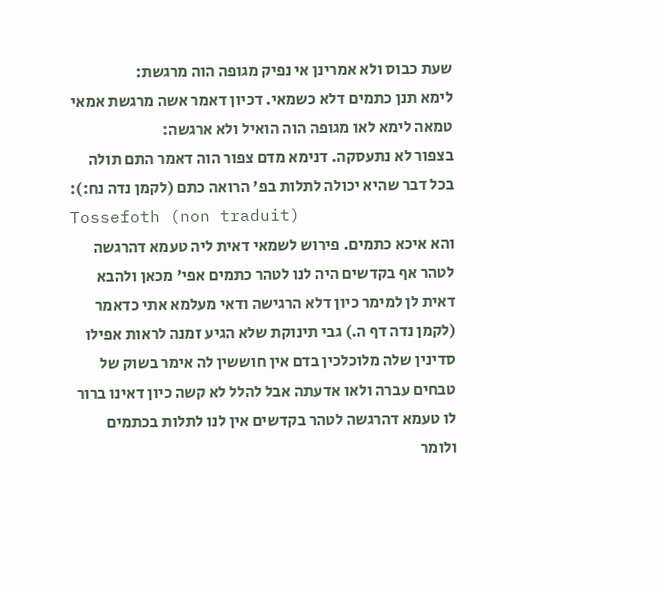שעת כבוס ולא אמרינן אי נפיק מגופה הוה מרגשת:
לימא תנן כתמים דלא כשמאי. דכיון דאמר אשה מרגשת אמאי טמאה לימא לאו מגופה הוה הואיל ולא ארגשה:
בצפור לא נתעסקה. דנימא מדם צפור הוה דאמר התם תולה בכל דבר שהיא יכולה לתלות בפ' הרואה כתם (לקמן נדה נח:):
Tossefoth (non traduit)
והא איכא כתמים. פירוש לשמאי דאית ליה טעמא דהרגשה לטהר אף בקדשים היה לנו לטהר כתמים אפי' מכאן ולהבא דאית לן למימר כיון דלא הרגישה ודאי מעלמא אתי כדאמר (לקמן נדה דף ה.) גבי תינוקת שלא הגיע זמנה לראות אפילו סדינין שלה מלוכלכין בדם אין חוששין לה אימר בשוק של טבחים עברה ולאו אדעתה אבל להלל לא קשה כיון דאינו ברור לו טעמא דהרגשה לטהר בקדשים אין לנו לתלות בכתמים ולומר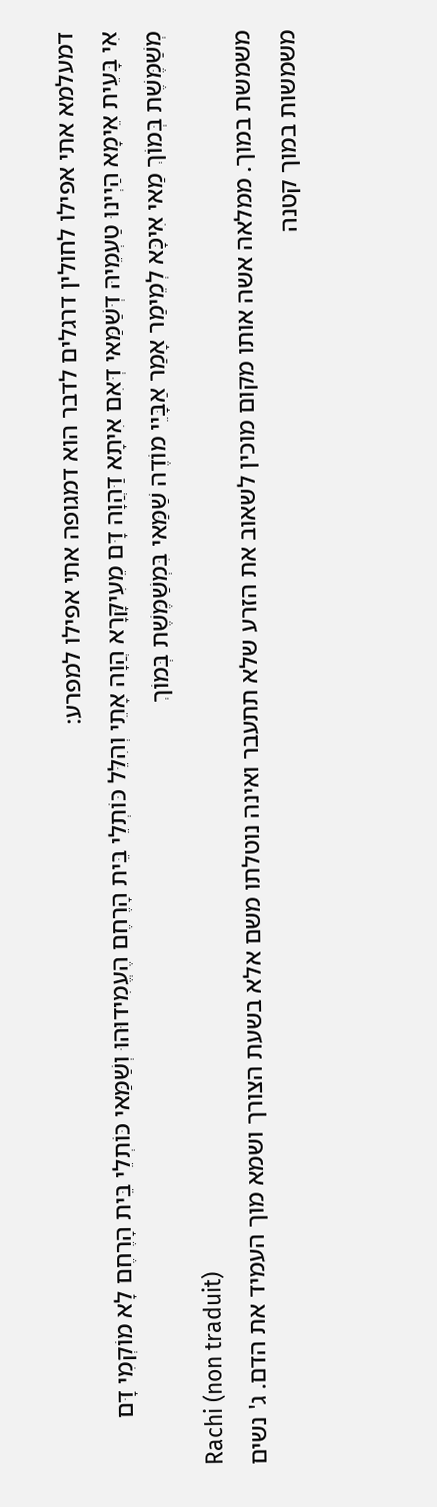דמעלמא אתי אפילו לחולין דרגלים לדבר הוא דמגופה אתי אפילו למפרע:
אִי בָּעֵית אֵימָא הַיְינוּ טַעְמֵיהּ דְּשַׁמַּאי דְּאִם אִיתָא דַּהֲוָה דָּם מֵעִיקָּרָא הֲוָה אָתֵי וְהִלֵּל כּוֹתְלֵי בֵּית הָרֶחֶם הֶעֱמִידוּהוּ וְשַׁמַּאי כּוֹתְלֵי בֵּית הָרֶחֶם לָא מוֹקְמִי דָּם
מְשַׁמֶּשֶׁת בְּמוֹךְ מַאי אִיכָּא לְמֵימַר אָמַר אַבָּיֵי מוֹדֶה שַׁמַּאי בִּמְשַׁמֶּשֶׁת בְּמוֹךְ
Rachi (non traduit)
משמשת במוך. ממלאה אשה אותו מקום מוכין לשאוב את הזרע שלא תתעבר ואינה נוטלתו משם אלא בשעת הצורך ושמא מוך העמיד את הדם. ג' נשים משמשות במוך קטנה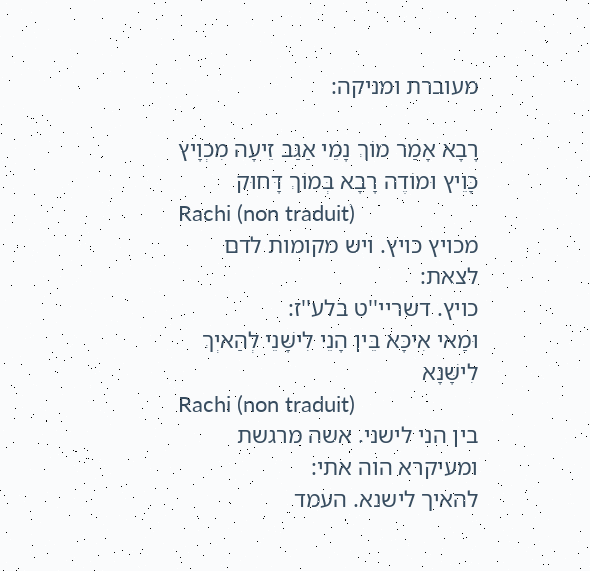מעוברת ומניקה:

רָבָא אָמַר מוֹךְ נָמֵי אַגַּב זֵיעָה מִכְוָיץ כָּוֵיץ וּמוֹדֶה רָבָא בְּמוֹךְ דָּחוּק
Rachi (non traduit)
מכויץ כויץ. ויש מקומות לדם לצאת:
כויץ. דשריי''ט בלע''ז:
וּמַאי אִיכָּא בֵּין הָנֵי לִישָּׁנֵי לְהַאיְךְ לִישָּׁנָא
Rachi (non traduit)
בין הני לישני. אשה מרגשת ומעיקרא הוה אתי:
להאיך לישנא. העמד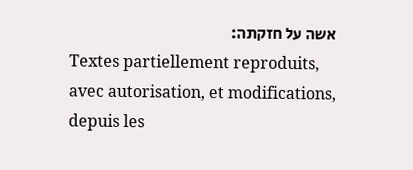אשה על חזקתה:
Textes partiellement reproduits, avec autorisation, et modifications, depuis les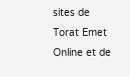sites de Torat Emet Online et de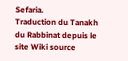Sefaria.
Traduction du Tanakh du Rabbinat depuis le site Wiki source